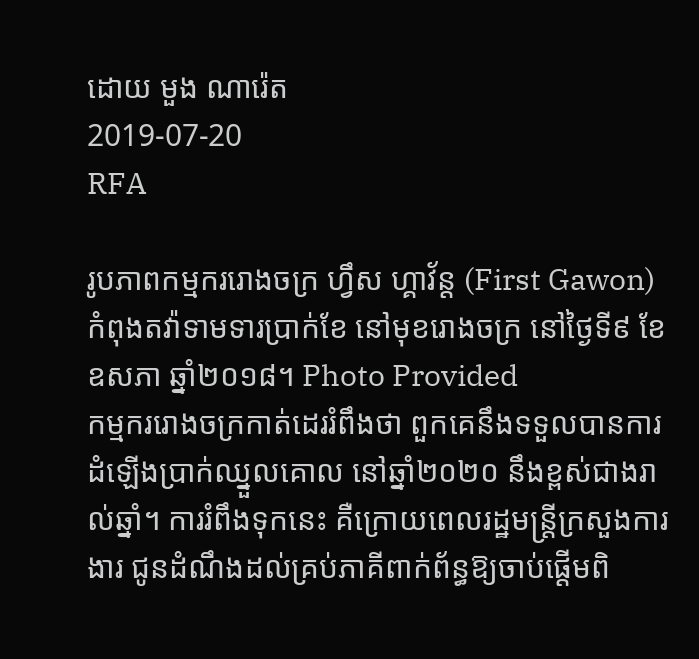ដោយ មួង ណារ៉េត
2019-07-20
RFA

រូបភាពកម្មកររោងចក្រ ហ្វឹស ហ្គាវ័ន្ត (First Gawon) កំពុងតវ៉ាទាមទារប្រាក់ខែ នៅមុខរោងចក្រ នៅថ្ងៃទី៩ ខែឧសភា ឆ្នាំ២០១៨។ Photo Provided
កម្មកររោងចក្រកាត់ដេររំពឹងថា ពួកគេនឹងទទួលបានការដំឡើងប្រាក់ឈ្នួលគោល នៅឆ្នាំ២០២០ នឹងខ្ពស់ជាងរាល់ឆ្នាំ។ ការរំពឹងទុកនេះ គឺក្រោយពេលរដ្ឋមន្ត្រីក្រសួងការងារ ជូនដំណឹងដល់គ្រប់ភាគីពាក់ព័ន្ធឱ្យចាប់ផ្ដើមពិ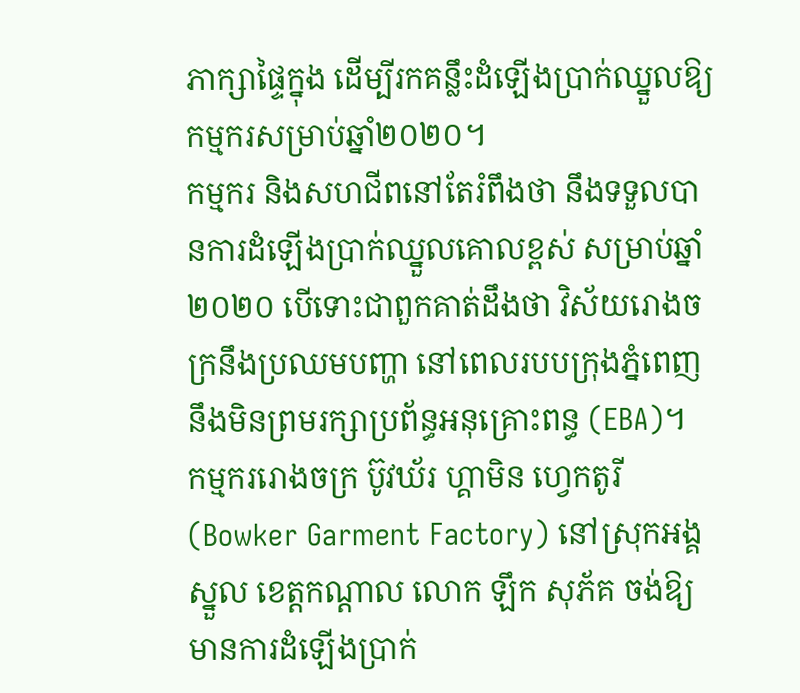ភាក្សាផ្ទៃក្នុង ដើម្បីរកគន្លឹះដំឡើងប្រាក់ឈ្នួលឱ្យកម្មករសម្រាប់ឆ្នាំ២០២០។
កម្មករ និងសហជីពនៅតែរំពឹងថា នឹងទទួលបានការដំឡើងប្រាក់ឈ្នួលគោលខ្ពស់ សម្រាប់ឆ្នាំ២០២០ បើទោះជាពួកគាត់ដឹងថា វិស័យរោងចក្រនឹងប្រឈមបញ្ហា នៅពេលរបបក្រុងភ្នំពេញ នឹងមិនព្រមរក្សាប្រព័ន្ធអនុគ្រោះពន្ធ (EBA)។
កម្មកររោងចក្រ ប៊ូវឃ័រ ហ្គាមិន ហ្វេកតូរី (Bowker Garment Factory) នៅស្រុកអង្គស្នួល ខេត្តកណ្ដាល លោក ឡឹក សុភ័គ ចង់ឱ្យមានការដំឡើងប្រាក់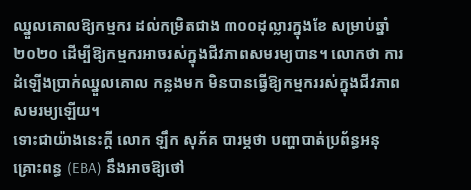ឈ្នួលគោលឱ្យកម្មករ ដល់កម្រិតជាង ៣០០ដុល្លារក្នុងខែ សម្រាប់ឆ្នាំ២០២០ ដើម្បីឱ្យកម្មករអាចរស់ក្នុងជីវភាពសមរម្យបាន។ លោកថា ការដំឡើងប្រាក់ឈ្នួលគោល កន្លងមក មិនបានធ្វើឱ្យកម្មកររស់ក្នុងជីវភាពសមរម្យឡើយ។
ទោះជាយ៉ាងនេះក្ដី លោក ឡឹក សុភ័គ បារម្ភថា បញ្ហាបាត់ប្រព័ន្ធអនុគ្រោះពន្ធ (EBA) នឹងអាចឱ្យថៅ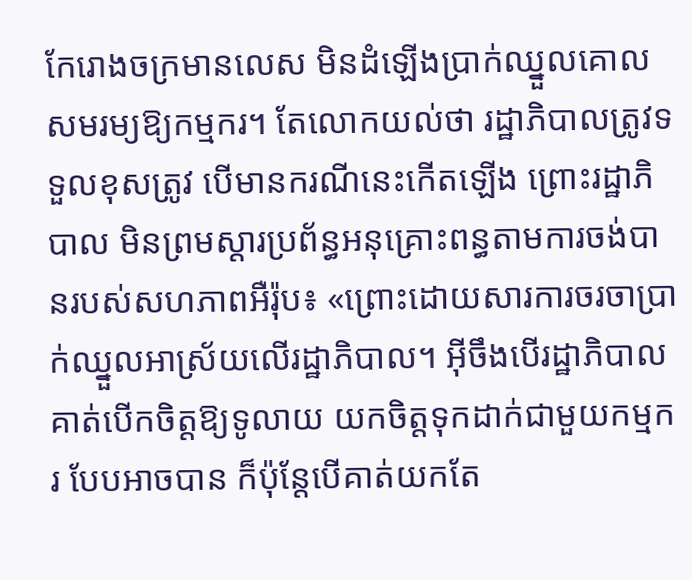កែរោងចក្រមានលេស មិនដំឡើងប្រាក់ឈ្នួលគោលសមរម្យឱ្យកម្មករ។ តែលោកយល់ថា រដ្ឋាភិបាលត្រូវទទួលខុសត្រូវ បើមានករណីនេះកើតឡើង ព្រោះរដ្ឋាភិបាល មិនព្រមស្ដារប្រព័ន្ធអនុគ្រោះពន្ធតាមការចង់បានរបស់សហភាពអឺរ៉ុប៖ «ព្រោះដោយសារការចរចាប្រាក់ឈ្នួលអាស្រ័យលើរដ្ឋាភិបាល។ អ៊ីចឹងបើរដ្ឋាភិបាល គាត់បើកចិត្តឱ្យទូលាយ យកចិត្តទុកដាក់ជាមួយកម្មករ បែបអាចបាន ក៏ប៉ុន្តែបើគាត់យកតែ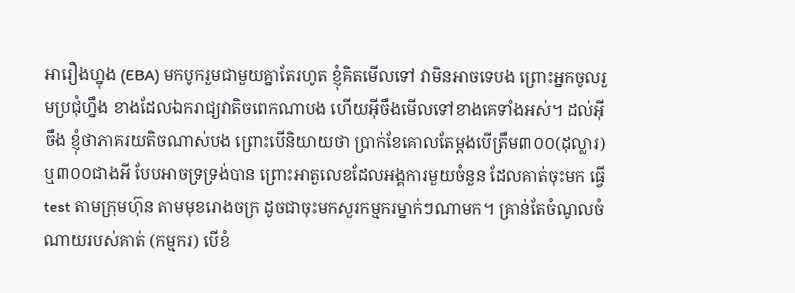អារឿងហ្នុង (EBA) មកបូករួមជាមួយគ្នាតែរហូត ខ្ញុំគិតមើលទៅ វាមិនអាចទេបង ព្រោះអ្នកចូលរួមប្រជុំហ្នឹង ខាងដែលឯករាជ្យវាតិចពេកណាបង ហើយអ៊ីចឹងមើលទៅខាងគេទាំងអស់។ ដល់អ៊ីចឹង ខ្ញុំថាភាគរយតិចណាស់បង ព្រោះបើនិយាយថា ប្រាក់ខែគោលតែម្ដងបើត្រឹម៣០០(ដុល្លារ) ឬ៣០០ជាងអី បែបអាចទ្រទ្រង់បាន ព្រោះអាតួលេខដែលអង្គការមួយចំនួន ដែលគាត់ចុះមក ធ្វើtest តាមក្រុមហ៊ុន តាមមុខរោងចក្រ ដូចជាចុះមកសួរកម្មករម្នាក់ៗណាមក។ គ្រាន់តែចំណូលចំណាយរបស់គាត់ (កម្មករ) បើខំ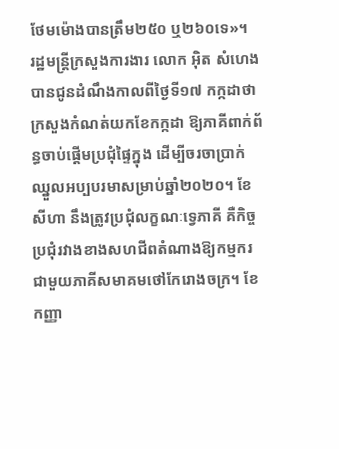ថែមម៉ោងបានត្រឹម២៥០ ឬ២៦០ទេ»។
រដ្ឋមន្ត្រីក្រសួងការងារ លោក អ៊ិត សំហេង បានជូនដំណឹងកាលពីថ្ងៃទី១៧ កក្កដាថា ក្រសួងកំណត់យកខែកក្កដា ឱ្យភាគីពាក់ព័ន្ធចាប់ផ្ដើមប្រជុំផ្ទៃក្នុង ដើម្បីចរចាប្រាក់ឈ្នួលអប្បបរមាសម្រាប់ឆ្នាំ២០២០។ ខែសីហា នឹងត្រូវប្រជុំលក្ខណៈទ្វេភាគី គឺកិច្ចប្រជុំរវាងខាងសហជីពតំណាងឱ្យកម្មករ ជាមួយភាគីសមាគមថៅកែរោងចក្រ។ ខែកញ្ញា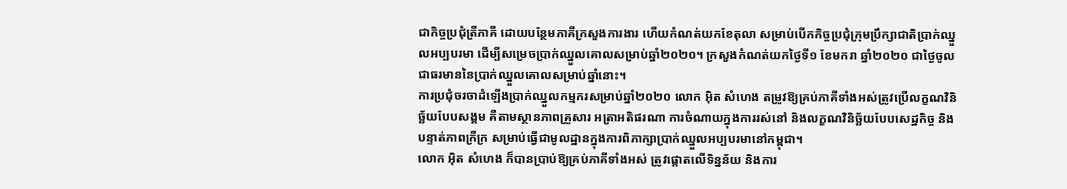ជាកិច្ចប្រជុំត្រីភាគី ដោយបន្ថែមភាគីក្រសួងការងារ ហើយកំណត់យកខែតុលា សម្រាប់បើកកិច្ចប្រជុំក្រុមប្រឹក្សាជាតិប្រាក់ឈ្នួលអប្បបរមា ដើម្បីសម្រេចប្រាក់ឈ្នួលគោលសម្រាប់ឆ្នាំ២០២០។ ក្រសួងកំណត់យកថ្ងៃទី១ ខែមករា ឆ្នាំ២០២០ ជាថ្ងៃចូលជាធរមាននៃប្រាក់ឈ្នួលគោលសម្រាប់ឆ្នាំនោះ។
ការប្រជុំចរចាដំឡើងប្រាក់ឈ្នួលកម្មករសម្រាប់ឆ្នាំ២០២០ លោក អ៊ិត សំហេង តម្រូវឱ្យគ្រប់ភាគីទាំងអស់ត្រូវប្រើលក្ខណវិនិច្ឆ័យបែបសង្គម គឺតាមស្ថានភាពគ្រួសារ អត្រាអតិផរណា ការចំណាយក្នុងការរស់នៅ និងលក្ខណវិនិច្ឆ័យបែបសេដ្ឋកិច្ច និងបន្ទាត់ភាពក្រីក្រ សម្រាប់ធ្វើជាមូលដ្ឋានក្នុងការពិភាក្សាប្រាក់ឈ្នួលអប្បបរមានៅកម្ពុជា។
លោក អ៊ិត សំហេង ក៏បានប្រាប់ឱ្យគ្រប់ភាគីទាំងអស់ ត្រូវផ្ដោតលើទិន្នន័យ និងការ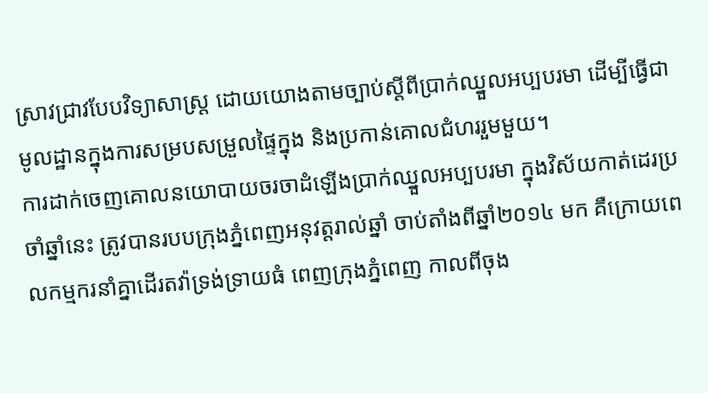ស្រាវជ្រាវបែបវិទ្យាសាស្ត្រ ដោយយោងតាមច្បាប់ស្ដីពីប្រាក់ឈ្នួលអប្បបរមា ដើម្បីធ្វើជាមូលដ្ឋានក្នុងការសម្របសម្រួលផ្ទៃក្នុង និងប្រកាន់គោលជំហររួមមួយ។
ការដាក់ចេញគោលនយោបាយចរចាដំឡើងប្រាក់ឈ្នួលអប្បបរមា ក្នុងវិស័យកាត់ដេរប្រចាំឆ្នាំនេះ ត្រូវបានរបបក្រុងភ្នំពេញអនុវត្តរាល់ឆ្នាំ ចាប់តាំងពីឆ្នាំ២០១៤ មក គឺក្រោយពេលកម្មករនាំគ្នាដើរតវ៉ាទ្រង់ទ្រាយធំ ពេញក្រុងភ្នំពេញ កាលពីចុង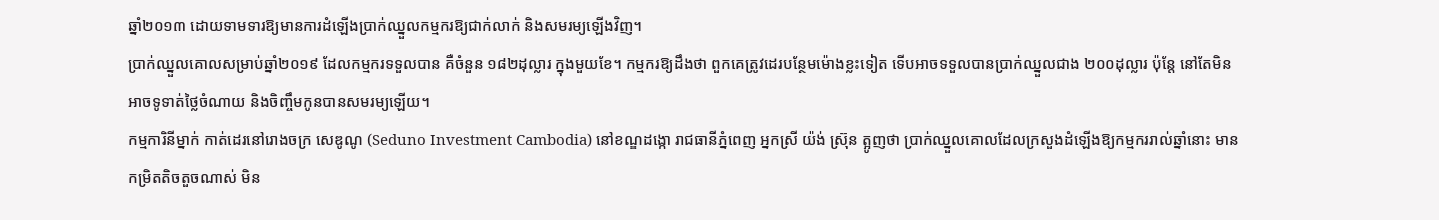ឆ្នាំ២០១៣ ដោយទាមទារឱ្យមានការដំឡើងប្រាក់ឈ្នួលកម្មករឱ្យជាក់លាក់ និងសមរម្យឡើងវិញ។
ប្រាក់ឈ្នួលគោលសម្រាប់ឆ្នាំ២០១៩ ដែលកម្មករទទួលបាន គឺចំនួន ១៨២ដុល្លារ ក្នុងមួយខែ។ កម្មករឱ្យដឹងថា ពួកគេត្រូវដេរបន្ថែមម៉ោងខ្លះទៀត ទើបអាចទទួលបានប្រាក់ឈ្នួលជាង ២០០ដុល្លារ ប៉ុន្តែ នៅតែមិនអាចទូទាត់ថ្លៃចំណាយ និងចិញ្ចឹមកូនបានសមរម្យឡើយ។
កម្មការិនីម្នាក់ កាត់ដេរនៅរោងចក្រ សេឌូណូ (Seduno Investment Cambodia) នៅខណ្ឌដង្កោ រាជធានីភ្នំពេញ អ្នកស្រី យ៉ង់ ស្រ៊ុន ត្អូញថា ប្រាក់ឈ្នួលគោលដែលក្រសួងដំឡើងឱ្យកម្មកររាល់ឆ្នាំនោះ មានកម្រិតតិចតួចណាស់ មិន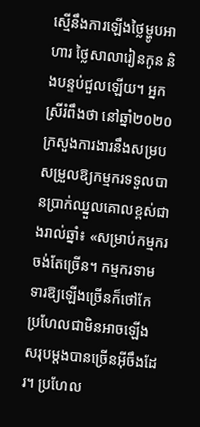ស្មើនឹងការឡើងថ្លៃម្ហូបអាហារ ថ្លៃសាលារៀនកូន និងបន្ទប់ជួលឡើយ។ អ្នកស្រីរំពឹងថា នៅឆ្នាំ២០២០ ក្រសួងការងារនឹងសម្របសម្រួលឱ្យកម្មករទទួលបានប្រាក់ឈ្នួលគោលខ្ពស់ជាងរាល់ឆ្នាំ៖ «សម្រាប់កម្មករចង់តែច្រើន។ កម្មករទាមទារឱ្យឡើងច្រើនក៏ថៅកែប្រហែលជាមិនអាចឡើងសរុបម្ដងបានច្រើនអ៊ីចឹងដែរ។ ប្រហែល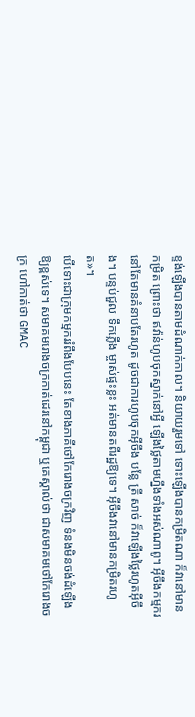ខ្ទង់ឡើងបានតាមដំណាក់កាល។ និយាយរួមទៅ ទោះឡើងបានកម្រិតណា ក៏វានៅមានកម្រិត ព្រោះថា ឥវ៉ាន់ហូបចុកស្នាក់នៅអ្វី ឡើងថ្លៃតាមហ្នឹងទាំងអស់ណាពូ។ អ៊ីចឹងកម្មករនៅតែមានគំនាបតែរហូត ដូចជាការហូបចុកអ៊ីចឹង បន្លែ ត្រី សាច់ ក៏វាឡើងថ្លៃរហូតអ៊ីចឹង។ បន្ទប់ជួល ទឹកភ្លើង ម្ចាស់ផ្ទះខ្លះ អត់មានតពីរដ្ឋឱ្យទេ។ អ៊ីចឹងវានៅមានកម្រិតរហូត»។
បើទោះជាក្រុមកម្មកររំពឹងបែបនេះ តែខាងភាគីថៅកែរោងចក្រវិញ ទំនងមិនចង់ដំឡើងឱ្យខ្ពស់ទេ។ សមាគមរោងចក្រកាត់ដេរនៅកម្ពុជា ឬគេស្គាល់ថា ជាសមាគមថៅកែរោងចក្រ ហៅកាត់ថា GMAC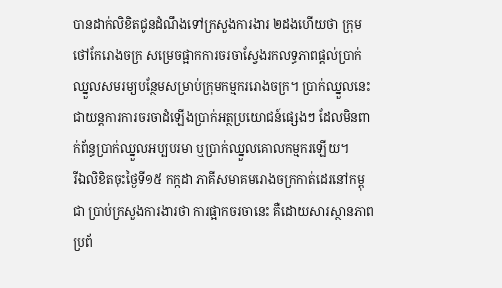បានដាក់លិខិតជូនដំណឹងទៅក្រសួងការងារ ២ដងហើយថា ក្រុមថៅកែរោងចក្រ សម្រេចផ្អាកការចរចាស្វែងរកលទ្ធភាពផ្ដល់ប្រាក់ឈ្នួលសមរម្យបន្ថែមសម្រាប់ក្រុមកម្មកររោងចក្រ។ ប្រាក់ឈ្នួលនេះ ជាយន្តការការចរចាដំឡើងប្រាក់អត្ថប្រយោជន៍ផ្សេងៗ ដែលមិនពាក់ព័ន្ធប្រាក់ឈ្នួលអប្បបរមា ឬប្រាក់ឈ្នួលគោលកម្មករឡើយ។
រីឯលិខិតចុះថ្ងៃទី១៥ កក្កដា ភាគីសមាគមរោងចក្រកាត់ដេរនៅកម្ពុជា ប្រាប់ក្រសួងការងារថា ការផ្អាកចរចានេះ គឺដោយសារស្ថានភាពប្រព័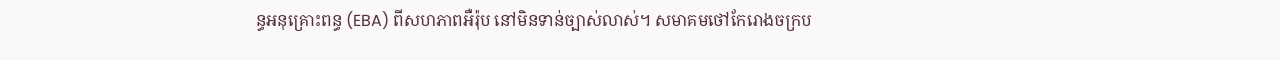ន្ធអនុគ្រោះពន្ធ (EBA) ពីសហភាពអឺរ៉ុប នៅមិនទាន់ច្បាស់លាស់។ សមាគមថៅកែរោងចក្រប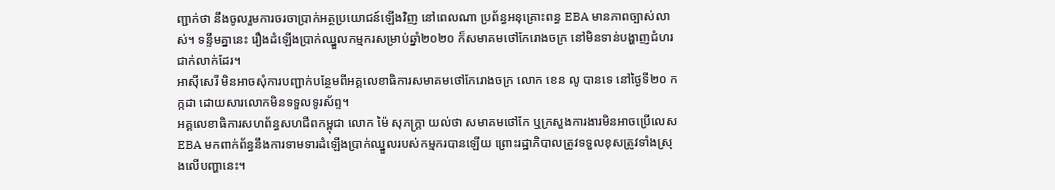ញ្ជាក់ថា នឹងចូលរួមការចរចាប្រាក់អត្ថប្រយោជន៍ឡើងវិញ នៅពេលណា ប្រព័ន្ធអនុគ្រោះពន្ធ EBA មានភាពច្បាស់លាស់។ ទន្ទឹមគ្នានេះ រឿងដំឡើងប្រាក់ឈ្នួលកម្មករសម្រាប់ឆ្នាំ២០២០ ក៏សមាគមថៅកែរោងចក្រ នៅមិនទាន់បង្ហាញជំហរជាក់លាក់ដែរ។
អាស៊ីសេរី មិនអាចសុំការបញ្ជាក់បន្ថែមពីអគ្គលេខាធិការសមាគមថៅកែរោងចក្រ លោក ខេន លូ បានទេ នៅថ្ងៃទី២០ កក្កដា ដោយសារលោកមិនទទួលទូរស័ព្ទ។
អគ្គលេខាធិការសហព័ន្ធសហជីពកម្ពុជា លោក ម៉ៃ សុភក្ត្រា យល់ថា សមាគមថៅកែ ឬក្រសួងការងារមិនអាចប្រើលេស EBA មកពាក់ព័ន្ធនឹងការទាមទារដំឡើងប្រាក់ឈ្នួលរបស់កម្មករបានឡើយ ព្រោះរដ្ឋាភិបាលត្រូវទទួលខុសត្រូវទាំងស្រុងលើបញ្ហានេះ។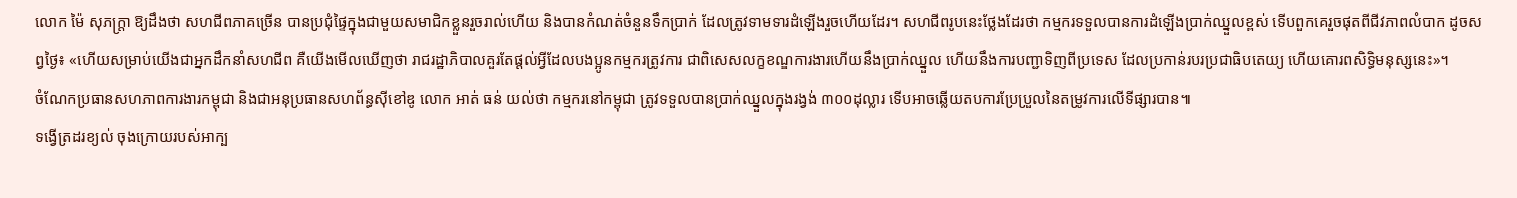លោក ម៉ៃ សុភក្ត្រា ឱ្យដឹងថា សហជីពភាគច្រើន បានប្រជុំផ្ទៃក្នុងជាមួយសមាជិកខ្លួនរួចរាល់ហើយ និងបានកំណត់ចំនួនទឹកប្រាក់ ដែលត្រូវទាមទារដំឡើងរួចហើយដែរ។ សហជីពរូបនេះថ្លែងដែរថា កម្មករទទួលបានការដំឡើងប្រាក់ឈ្នួលខ្ពស់ ទើបពួកគេរួចផុតពីជីវភាពលំបាក ដូចសព្វថ្ងៃ៖ «ហើយសម្រាប់យើងជាអ្នកដឹកនាំសហជីព គឺយើងមើលឃើញថា រាជរដ្ឋាភិបាលគួរតែផ្ដល់អ្វីដែលបងប្អូនកម្មករត្រូវការ ជាពិសេសលក្ខខណ្ឌការងារហើយនឹងប្រាក់ឈ្នួល ហើយនឹងការបញ្ជាទិញពីប្រទេស ដែលប្រកាន់របរប្រជាធិបតេយ្យ ហើយគោរពសិទ្ធិមនុស្សនេះ»។
ចំណែកប្រធានសហភាពការងារកម្ពុជា និងជាអនុប្រធានសហព័ន្ធស៊ីខៅឌូ លោក អាត់ ធន់ យល់ថា កម្មករនៅកម្ពុជា ត្រូវទទួលបានប្រាក់ឈ្នួលក្នុងរង្វង់ ៣០០ដុល្លារ ទើបអាចឆ្លើយតបការប្រែប្រួលនៃតម្រូវការលើទីផ្សារបាន៕
ទង្វើត្រដរខ្យល់ ចុងក្រោយរបស់អាក្ប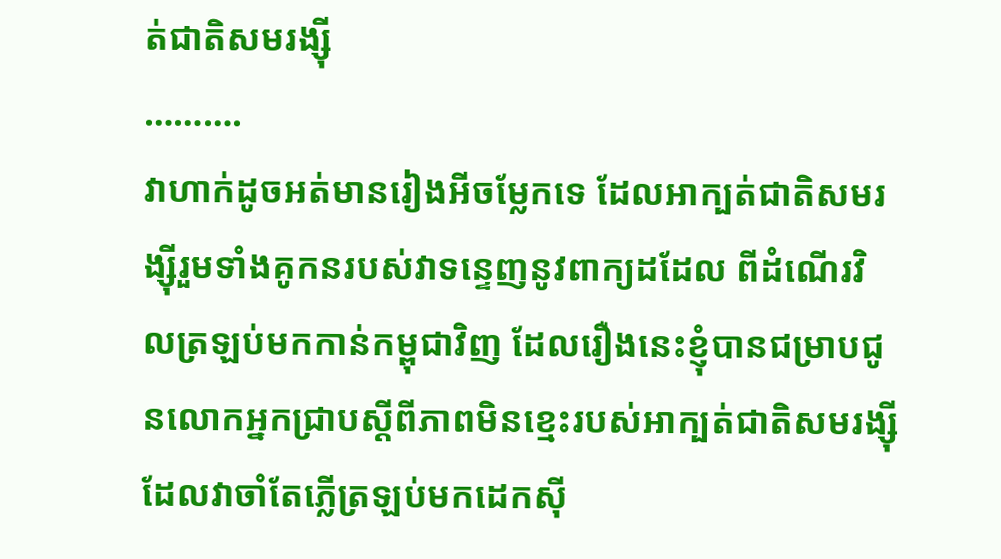ត់ជាតិសមរង្ស៊ី
……….
វាហាក់ដូចអត់មានរៀងអីចម្លែកទេ ដែលអាក្បត់ជាតិសមរង្ស៊ីរួមទាំងគូកនរបស់វាទន្ទេញនូវពាក្យដដែល ពីដំណើរវិលត្រឡប់មកកាន់កម្ពុជាវិញ ដែលរឿងនេះខ្ញុំបានជម្រាបជូនលោកអ្នកជ្រាបស្តីពីភាពមិនខ្មេះរបស់អាក្បត់ជាតិសមរង្ស៊ី ដែលវាចាំតែភ្លើត្រឡប់មកដេកស៊ី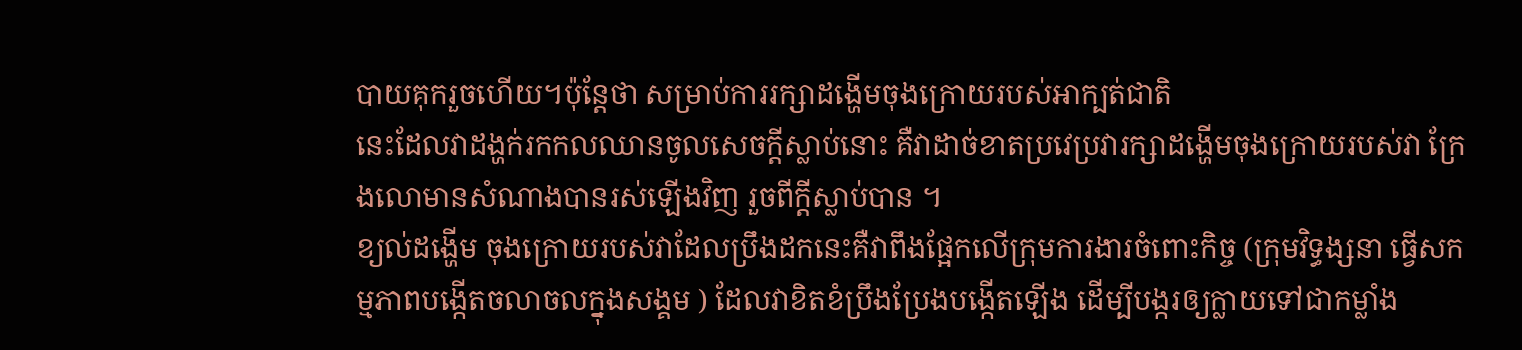បាយគុករួចហើយ។ប៉ុន្តែថា សម្រាប់ការរក្សាដង្ហើមចុងក្រោយរបស់អាក្បត់ជាតិ
នេះដែលវាដង្ហក់រកកលឈានចូលសេចក្តីស្លាប់នោះ គឺវាដាច់ខាតប្រវេប្រវារក្សាដង្ហើមចុងក្រោយរបស់វា ក្រែងលោមានសំណាងបានរស់ឡើងវិញ រួចពីក្តីស្លាប់បាន ។
ខ្យល់ដង្ហើម ចុងក្រោយរបស់វាដែលប្រឹងដកនេះគឺវាពឹងផ្អែកលើក្រុមការងារចំពោះកិច្ច (ក្រុមវិទ្ធង្សនា ធ្វើសកម្មភាពបង្កើតចលាចលក្នុងសង្គម ) ដែលវាខិតខំប្រឹងប្រែងបង្កើតឡើង ដើម្បីបង្ករឲ្យក្លាយទៅជាកម្លាំង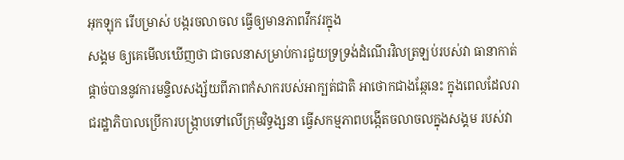អុកឡុក រើបម្រាស់ បង្ករចលាចល ធ្វើឲ្យមានភាពវឹកវរក្នុង
សង្គម ឲ្យគេមើលឃើញថា ជាចលនាសម្រាប់ការជួយទ្រទ្រង់ដំណើរវិលត្រឡប់របស់វា ធានាកាត់ផ្តាច់បាននូវការមន្ទិលសង្ស័យពីភាពកំសាករបស់អាក្បត់ជាតិ អាថោកជាងឆ្កែនេះ ក្នុងពេលដែលរាជរដ្ឋាភិបាលប្រើការបង្ក្រាបទៅលើក្រុមវិទ្ធង្សនា ធ្វើសកម្មភាពបង្កើតចលាចលក្នុងសង្គម របស់វា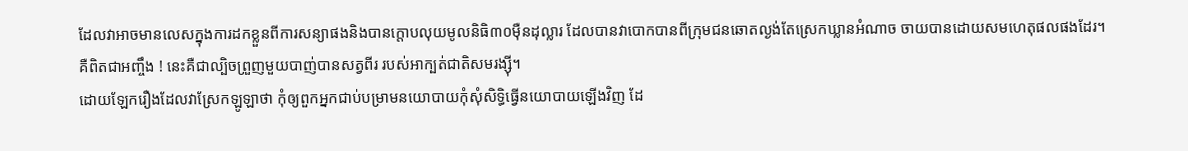ដែលវាអាចមានលេសក្នុងការដកខ្លួនពីការសន្យាផងនិងបានក្តោបលុយមូលនិធិ៣០ម៉ឺនដុល្លារ ដែលបានវាបោកបានពីក្រុមជនឆោតល្ងង់តែស្រេកឃ្លានអំណាច ចាយបានដោយសមហេតុផលផងដែរ។
គឺពិតជាអញ្ចឹង ! នេះគឺជាល្បិចព្រួញមួយបាញ់បានសត្វពីរ របស់អាក្បត់ជាតិសមរង្ស៊ី។
ដោយឡែករឿងដែលវាស្រែកឡូឡាថា កុំឲ្យពួកអ្នកជាប់បម្រាមនយោបាយកុំសុំសិទ្ធិធ្វើនយោបាយឡើងវិញ ដែ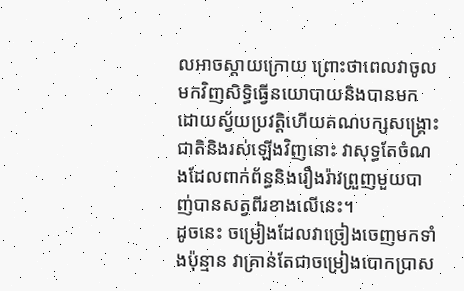លអាចស្តាយក្រោយ ព្រោះថាពេលវាចូលមកវិញសិទ្ធិធ្វើនយោបាយនិងបានមកដោយស្វ័យប្រវត្តិហើយគណបក្សសង្គ្រោះជាតិនិងរស់ឡើងវិញនោះ វាសុទ្ធតែចំណងដែលពាក់ព័ន្ធនិងរឿងរ៉ាវព្រួញមួយបាញ់បានសត្វពីរខាងលើនេះ។
ដូចនេះ ចម្រៀងដែលវាច្រៀងចេញមកទាំងប៉ុន្មាន វាគ្រាន់តែជាចម្រៀងបោកប្រាស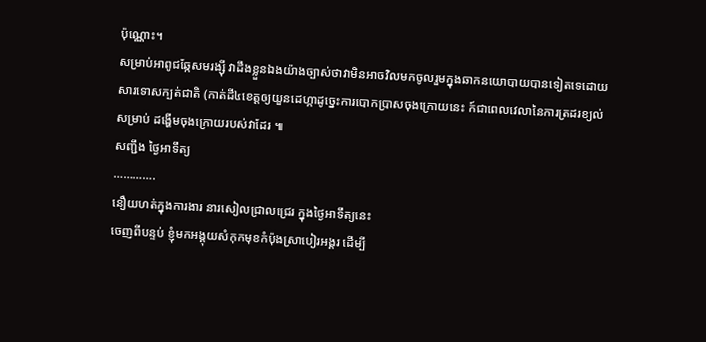ប៉ុណ្ណោះ។
សម្រាប់អាពូជឆ្កែសមរង្ស៊ី វាដឹងខ្លួនឯងយ៉ាងច្បាស់ថាវាមិនអាចវិលមកចូលរួមក្នុងឆាកនយោបាយបានទៀតទេដោយសារទោសក្បត់ជាតិ (កាត់ដី៤ខេត្តឲ្យយួនដេហ្កាដូច្នេះការបោកប្រាសចុងក្រោយនេះ ក៍ជាពេលវេលានៃការត្រដរខ្យល់សម្រាប់ ដង្ហើមចុងក្រោយរបស់វាដែរ ៕
សញ្ជឹង ថ្ងៃអាទឹត្យ
………….
នឿយហត់ក្នុងការងារ នារសៀលជ្រាលជ្រេរ ក្នុងថ្ងៃអាទឹត្យនេះ
ចេញពីបន្ទប់ ខ្ញុំមកអង្គុយសំកុកមុខកំប៉ុងស្រាបៀរអង្គរ ដេីម្បី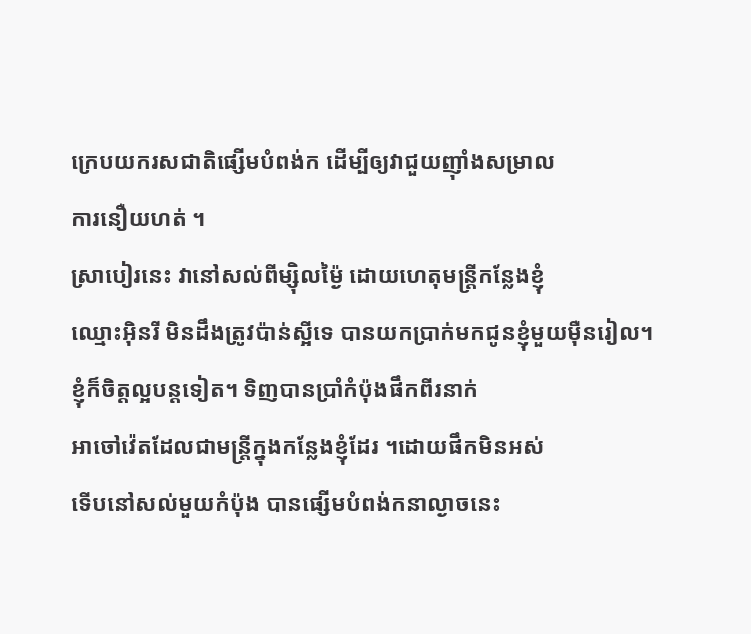ក្រេបយករសជាតិផ្សេីមបំពង់ក ដេីម្បីឲ្យវាជួយញុាំងសម្រាល
ការនឿយហត់ ។
ស្រាបៀរនេះ វានៅសល់ពីម្សុិលម្ង៉ៃ ដោយហេតុមន្ត្រីកន្លែងខ្ញុំ
ឈ្មោះអុិនរី មិនដឹងត្រូវប៉ាន់ស្អីទេ បានយកប្រាក់មកជូនខ្ញុំមួយមុឺនរៀល។
ខ្ញុំក៏ចិត្តល្អបន្តទៀត។ ទិញបានប្រាំកំប៉ុងផឹកពីរនាក់
អាចៅវ៉េតដែលជាមន្ត្រីក្នុងកន្លែងខ្ញុំដែរ ។ដោយផឹកមិនអស់
ទេីបនៅសល់មួយកំប៉ុង បានផ្សេីមបំពង់កនាល្ងាចនេះ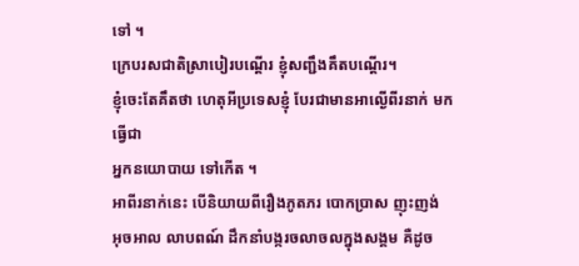ទៅ ។
ក្រេបរសជាតិស្រាបៀរបណ្តេីរ ខ្ញុំសញ្ជឹងគឹតបណ្តេីរ។
ខ្ញុំចេះតែគឹតថា ហេតុអីប្រទេសខ្ញុំ បែរជាមានអាល្ងេីពីរនាក់ មកធ្វេីជា
អ្នកនយោបាយ ទៅកេីត ។
អាពីរនាក់នេះ បេីនិយាយពីរឿងភូតភរ បោកប្រាស ញុះញង់
អុចអាល លាបពណ៍ ដឹកនាំបង្ករចលាចលក្នុងសង្គម គឺដូច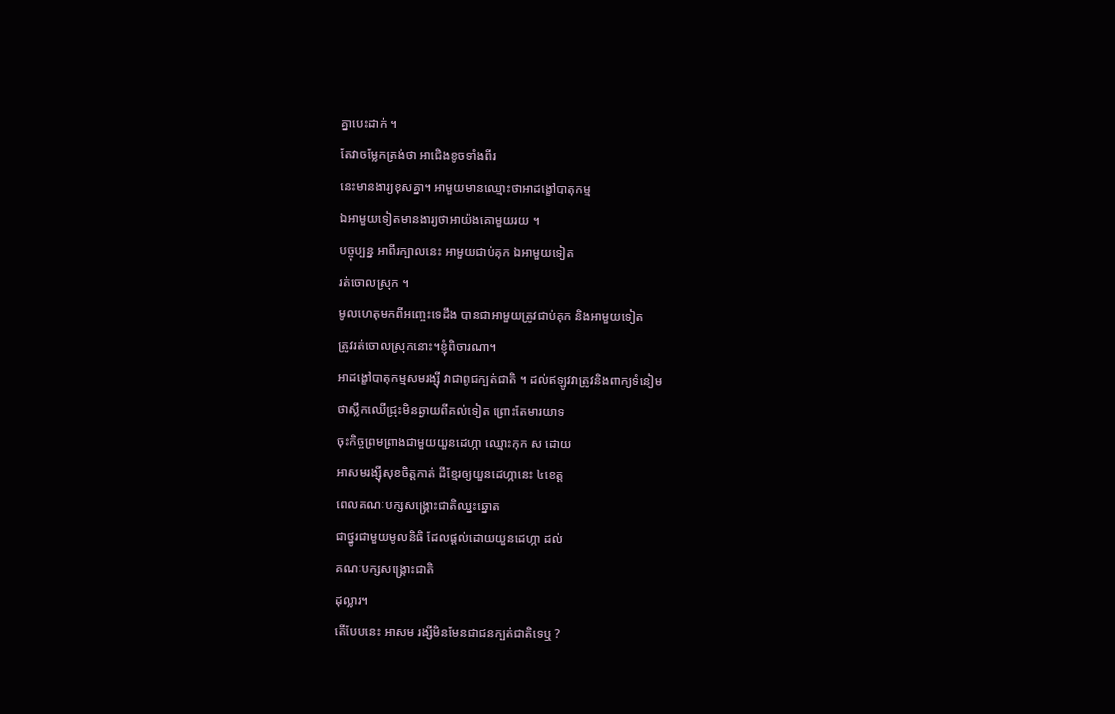គ្នាបេះដាក់ ។
តែវាចម្លែកត្រង់ថា អាជេិងខូចទាំងពីរ
នេះមានងារ្យខុសគ្នា។ អាមួយមានឈ្មោះថាអាដង្ខៅបាតុកម្ម
ឯអាមួយទៀតមានងារ្យថាអាយ៉ងគោមួយរយ ។
បច្ចុប្បន្ន អាពីរក្បាលនេះ អាមួយជាប់គុក ឯអាមួយទៀត
រត់ចោលស្រុក ។
មូលហេតុមកពីអញ្ចេះទេដឹង បានជាអាមួយត្រូវជាប់គុក និងអាមួយទៀត
ត្រូវរត់ចោលស្រុកនោះ។ខ្ញុំពិចារណា។
អាដង្ខៅបាតុកម្មសមរង្សុី វាជាពូជក្បត់ជាតិ ។ ដល់ឥឡូវវាត្រូវនិងពាក្យទំនៀម
ថាស្លឹកឈេីជ្រុះមិនឆ្ងាយពីគល់ទៀត ព្រោះតែមារយាទ
ចុះកិច្ចព្រមព្រាងជាមួយយួនដេហ្កា ឈ្មោះកុក ស ដោយ
អាសមរង្សុីសុខចិត្តកាត់ ដីខ្មែរឲ្យយួនដេហ្កានេះ ៤ខេត្ត
ពេលគណៈបក្សសង្គ្រោះជាតិឈ្នះឆ្នោត
ជាថ្នូរជាមួយមូលនិធិ ដែលផ្តល់ដោយយួនដេហ្កា ដល់
គណៈបក្សសង្គ្រោះជាតិ
ដុល្លារ។
តេីបែបនេះ អាសម រង្សីមិនមែនជាជនក្បត់ជាតិទេឬ ?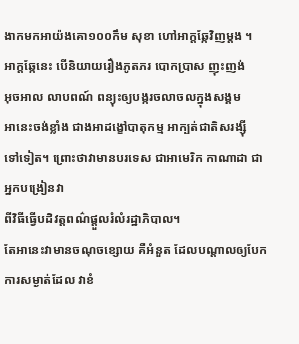ងាកមកអាយ៉ងគោ១០០កឹម សុខា ហៅអាក្តឆ្កែវិញម្តង ។
អាក្តឆ្កែនេះ បេីនិយាយរឿងភូតភរ បោកប្រាស ញុះញង់
អុចអាល លាបពណ៍ ពន្យុះឲ្យបង្ករចលាចលក្នុងសង្គម
អានេះចង់ខ្លាំង ជាងអាដង្ខៅបាតុកម្ម អាក្បត់ជាតិសរង្សុី
ទៅទៀត។ ព្រោះថាវាមានបរទេស ជាអាមេរិក កាណាដា ជាអ្នកបង្រៀនវា
ពីវិធីធ្វេីបដិវត្តពណ៌ផ្តួលរំលំរដ្ឋាភិបាល។
តែអានេះវាមានចណុចខ្សោយ គឺអំនួត ដែលបណ្តាលឲ្យបែក
ការសម្ងាត់ដែល វាខំ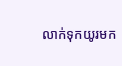លាក់ទុកយូរមក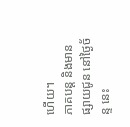ហេីយ។
ភាគបន្ត និងមានផ្សាយជូន នៅថ្ងៃច័ន្ទ នេះ